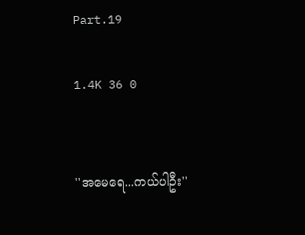Part.19

1.4K 36 0


''အမေရေ...ကယ်ပါဦး''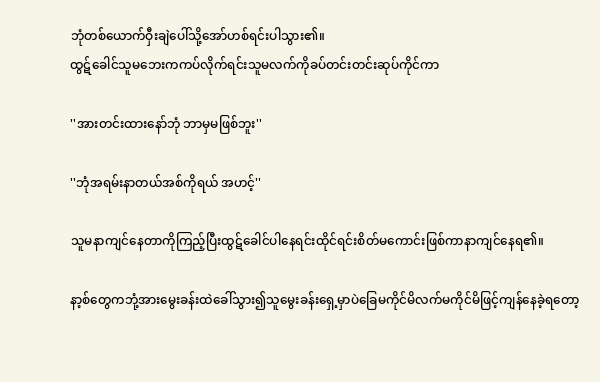ဘုံတစ်ယောက်ဝှီးချဲပေါ်သို့အော်ဟစ်ရင်းပါသွား၏။
ထွဋ်ခေါင်သူမဘေးကကပ်လိုက်ရင်းသူမလက်ကိုခပ်တင်းတင်းဆုပ်ကိုင်ကာ

''အားတင်းထားနော်ဘုံ ဘာမှမဖြစ်ဘူး''

''ဘုံအရမ်းနာတယ်အစ်ကိုရယ် အဟင့်''

သူမနာကျင်နေတာကိုကြည့်ပြီးထွဋ်ခေါင်ပါနေရင်းထိုင်ရင်းစိတ်မကောင်းဖြစ်ကာနာကျင်နေရ၏။

နာ့စ်တွေကဘုံ့အားမွေးခန်းထဲခေါ်သွား၍သူမွေးခန်းရှေ့မှာပဲခြေမကိုင်မိလက်မကိုင်မိဖြင့်ကျန်နေခဲ့ရတော့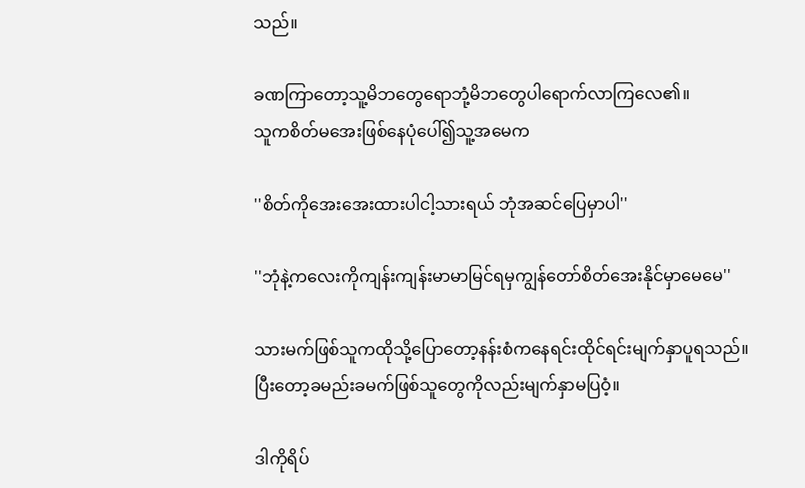သည်။

ခဏကြာတော့သူ့မိဘတွေရောဘုံ့မိဘတွေပါရောက်လာကြလေ၏။
သူကစိတ်မအေးဖြစ်နေပုံပေါ်၍သူ့အမေက

''စိတ်ကိုအေးအေးထားပါငါ့သားရယ် ဘုံအဆင်ပြေမှာပါ''

''ဘုံနဲ့ကလေးကိုကျန်းကျန်းမာမာမြင်ရမှကျွန်တော်စိတ်အေးနိုင်မှာမေမေ''

သားမက်ဖြစ်သူကထိုသို့ပြောတော့နန်းစံကနေရင်းထိုင်ရင်းမျက်နှာပူရသည်။
ပြီးတော့ခမည်းခမက်ဖြစ်သူတွေကိုလည်းမျက်နှာမပြဝံ့။

ဒါကိုရိပ်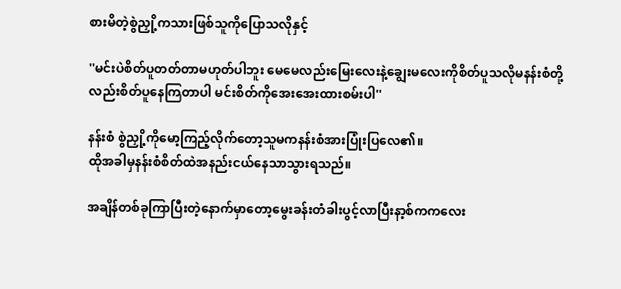စားမိတဲ့စွဲညှို့ကသားဖြစ်သူကိုပြောသလိုနှင့်

''မင်းပဲစိတ်ပူတတ်တာမဟုတ်ပါဘူး မေမေလည်းမြေးလေးနဲ့ချွေးမလေးကိုစိတ်ပူသလိုမနန်းစံတို့လည်းစိတ်ပူနေကြတာပါ မင်းစိတ်ကိုအေးအေးထားစမ်းပါ''

နန်းစံ စွဲညှို့ကိုမော့ကြည့်လိုက်တော့သူမကနန်းစံအားပြုံးပြလေ၏။
ထိုအခါမှနန်းစံစိတ်ထဲအနည်းငယ်နေသာသွားရသည်။

အချိန်တစ်ခုကြာပြီးတဲ့နောက်မှာတော့မွေးခန်းတံခါးပွင့်လာပြီးနာ့စ်ကကလေး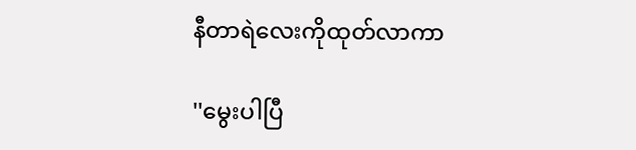နီတာရဲလေးကိုထုတ်လာကာ

''မွေးပါပြီ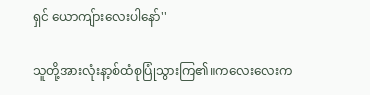ရှင် ယောကျ်ားလေးပါနော်''

သူတို့အားလုံးနာ့စ်ထံစုပြုံသွားကြ၏။ကလေးလေးက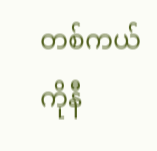တစ်ကယ်ကိုနီ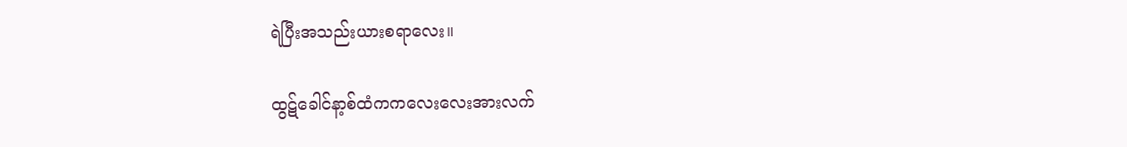ရဲပြီးအသည်းယားစရာလေး။

ထွဋ်ခေါင်နာ့စ်ထံကကလေးလေးအားလက်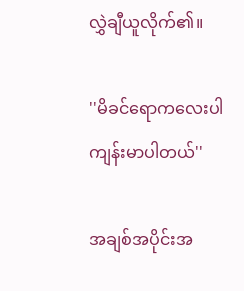လွှဲချီယူလိုက်၏။

''မိခင်ရောကလေးပါကျန်းမာပါတယ်''

အချစ်အပိုင်းအ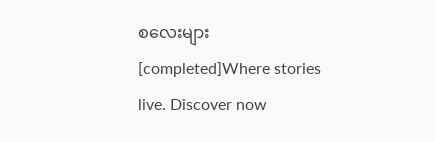စလေးများ [completed]Where stories live. Discover now